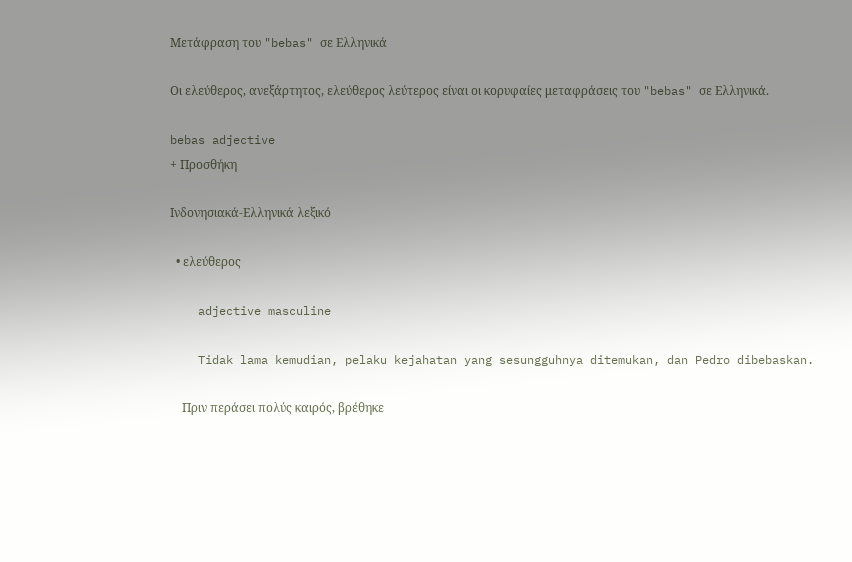Μετάφραση του "bebas" σε Ελληνικά

Οι ελεύθερος, ανεξάρτητος, ελεύθερος λεύτερος είναι οι κορυφαίες μεταφράσεις του "bebas" σε Ελληνικά.

bebas adjective
+ Προσθήκη

Ινδονησιακά-Ελληνικά λεξικό

  • ελεύθερος

    adjective masculine

    Tidak lama kemudian, pelaku kejahatan yang sesungguhnya ditemukan, dan Pedro dibebaskan.

    Πριν περάσει πολύς καιρός, βρέθηκε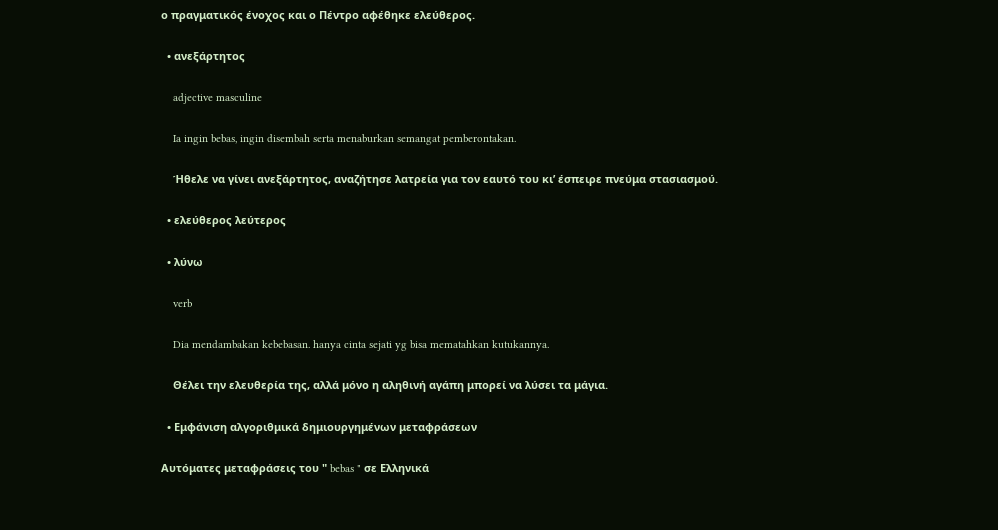ο πραγματικός ένοχος και ο Πέντρο αφέθηκε ελεύθερος.

  • ανεξάρτητος

    adjective masculine

    Ia ingin bebas, ingin disembah serta menaburkan semangat pemberontakan.

    Ήθελε να γίνει ανεξάρτητος, αναζήτησε λατρεία για τον εαυτό του κι’ έσπειρε πνεύμα στασιασμού.

  • ελεύθερος λεύτερος

  • λύνω

    verb

    Dia mendambakan kebebasan. hanya cinta sejati yg bisa mematahkan kutukannya.

    Θέλει την ελευθερία της, αλλά μόνο η αληθινή αγάπη μπορεί να λύσει τα μάγια.

  • Εμφάνιση αλγοριθμικά δημιουργημένων μεταφράσεων

Αυτόματες μεταφράσεις του " bebas " σε Ελληνικά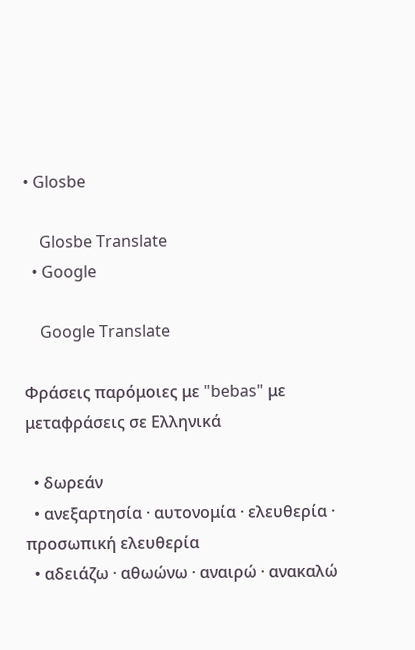• Glosbe

    Glosbe Translate
  • Google

    Google Translate

Φράσεις παρόμοιες με "bebas" με μεταφράσεις σε Ελληνικά

  • δωρεάν
  • ανεξαρτησία · αυτονομία · ελευθερία · προσωπική ελευθερία
  • αδειάζω · αθωώνω · αναιρώ · ανακαλώ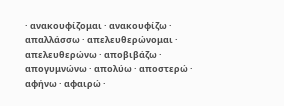· ανακουφίζομαι · ανακουφίζω · απαλλάσσω · απελευθερώνομαι · απελευθερώνω · αποβιβάζω · απογυμνώνω · απολύω · αποστερώ · αφήνω · αφαιρώ ·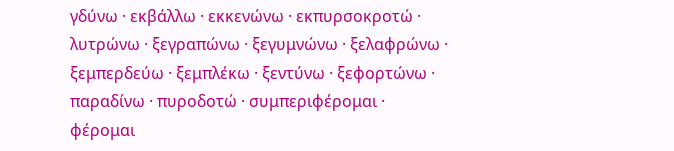γδύνω · εκβάλλω · εκκενώνω · εκπυρσοκροτώ · λυτρώνω · ξεγραπώνω · ξεγυμνώνω · ξελαφρώνω · ξεμπερδεύω · ξεμπλέκω · ξεντύνω · ξεφορτώνω · παραδίνω · πυροδοτώ · συμπεριφέρομαι · φέρομαι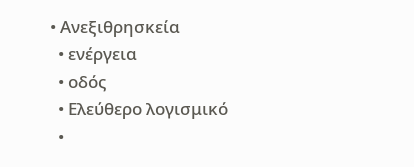• Ανεξιθρησκεία
  • ενέργεια
  • οδός
  • Ελεύθερο λογισμικό
  •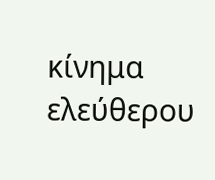κίνημα ελεύθερου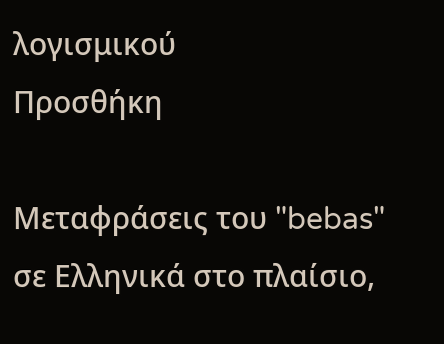λογισμικού
Προσθήκη

Μεταφράσεις του "bebas" σε Ελληνικά στο πλαίσιο,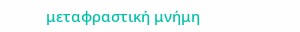μεταφραστική μνήμη